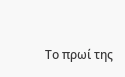Το πρωί της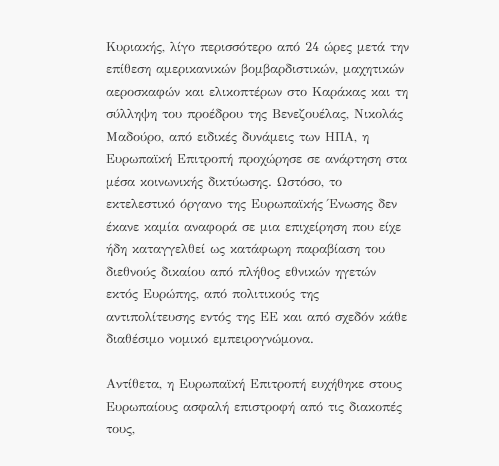Κυριακής, λίγο περισσότερο από 24 ώρες μετά την επίθεση αμερικανικών βομβαρδιστικών, μαχητικών αεροσκαφών και ελικοπτέρων στο Καράκας και τη σύλληψη του προέδρου της Βενεζουέλας, Νικολάς Μαδούρο, από ειδικές δυνάμεις των ΗΠΑ, η Ευρωπαϊκή Επιτροπή προχώρησε σε ανάρτηση στα μέσα κοινωνικής δικτύωσης. Ωστόσο, το εκτελεστικό όργανο της Ευρωπαϊκής Ένωσης δεν έκανε καμία αναφορά σε μια επιχείρηση που είχε ήδη καταγγελθεί ως κατάφωρη παραβίαση του διεθνούς δικαίου από πλήθος εθνικών ηγετών εκτός Ευρώπης, από πολιτικούς της αντιπολίτευσης εντός της ΕΕ και από σχεδόν κάθε διαθέσιμο νομικό εμπειρογνώμονα.

Αντίθετα, η Ευρωπαϊκή Επιτροπή ευχήθηκε στους Ευρωπαίους ασφαλή επιστροφή από τις διακοπές τους,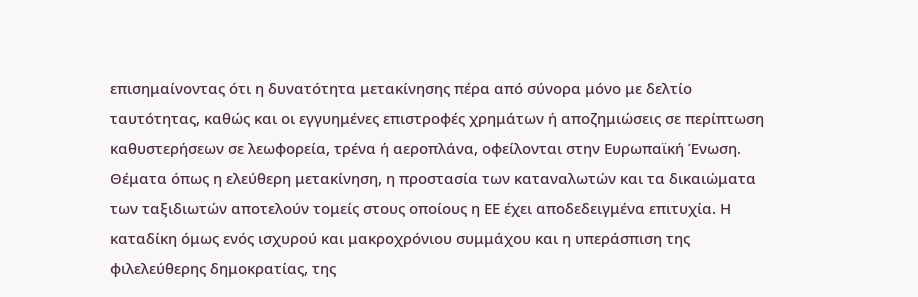επισημαίνοντας ότι η δυνατότητα μετακίνησης πέρα από σύνορα μόνο με δελτίο ταυτότητας, καθώς και οι εγγυημένες επιστροφές χρημάτων ή αποζημιώσεις σε περίπτωση καθυστερήσεων σε λεωφορεία, τρένα ή αεροπλάνα, οφείλονται στην Ευρωπαϊκή Ένωση. Θέματα όπως η ελεύθερη μετακίνηση, η προστασία των καταναλωτών και τα δικαιώματα των ταξιδιωτών αποτελούν τομείς στους οποίους η ΕΕ έχει αποδεδειγμένα επιτυχία. Η καταδίκη όμως ενός ισχυρού και μακροχρόνιου συμμάχου και η υπεράσπιση της φιλελεύθερης δημοκρατίας, της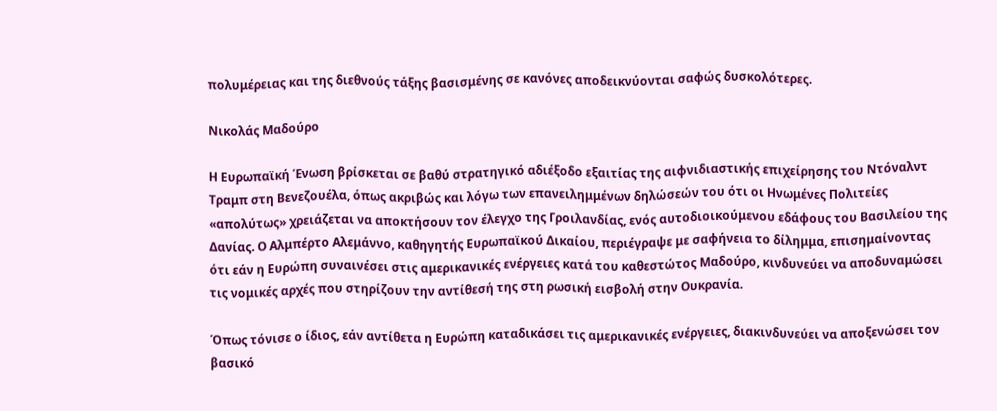πολυμέρειας και της διεθνούς τάξης βασισμένης σε κανόνες αποδεικνύονται σαφώς δυσκολότερες.

Νικολάς Μαδούρο

Η Ευρωπαϊκή Ένωση βρίσκεται σε βαθύ στρατηγικό αδιέξοδο εξαιτίας της αιφνιδιαστικής επιχείρησης του Ντόναλντ Τραμπ στη Βενεζουέλα, όπως ακριβώς και λόγω των επανειλημμένων δηλώσεών του ότι οι Ηνωμένες Πολιτείες «απολύτως» χρειάζεται να αποκτήσουν τον έλεγχο της Γροιλανδίας, ενός αυτοδιοικούμενου εδάφους του Βασιλείου της Δανίας. Ο Αλμπέρτο Αλεμάννο, καθηγητής Ευρωπαϊκού Δικαίου, περιέγραψε με σαφήνεια το δίλημμα, επισημαίνοντας ότι εάν η Ευρώπη συναινέσει στις αμερικανικές ενέργειες κατά του καθεστώτος Μαδούρο, κινδυνεύει να αποδυναμώσει τις νομικές αρχές που στηρίζουν την αντίθεσή της στη ρωσική εισβολή στην Ουκρανία.

Όπως τόνισε ο ίδιος, εάν αντίθετα η Ευρώπη καταδικάσει τις αμερικανικές ενέργειες, διακινδυνεύει να αποξενώσει τον βασικό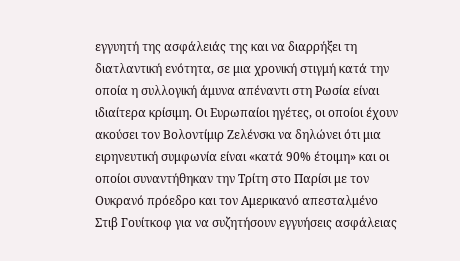εγγυητή της ασφάλειάς της και να διαρρήξει τη διατλαντική ενότητα, σε μια χρονική στιγμή κατά την οποία η συλλογική άμυνα απέναντι στη Ρωσία είναι ιδιαίτερα κρίσιμη. Οι Ευρωπαίοι ηγέτες, οι οποίοι έχουν ακούσει τον Βολοντίμιρ Ζελένσκι να δηλώνει ότι μια ειρηνευτική συμφωνία είναι «κατά 90% έτοιμη» και οι οποίοι συναντήθηκαν την Τρίτη στο Παρίσι με τον Ουκρανό πρόεδρο και τον Αμερικανό απεσταλμένο Στιβ Γουίτκοφ για να συζητήσουν εγγυήσεις ασφάλειας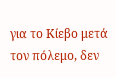για το Κίεβο μετά τον πόλεμο, δεν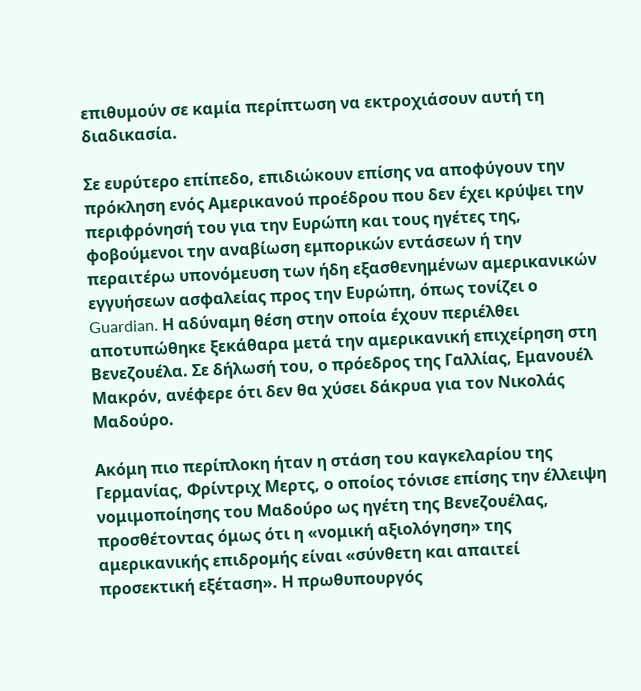επιθυμούν σε καμία περίπτωση να εκτροχιάσουν αυτή τη διαδικασία.

Σε ευρύτερο επίπεδο, επιδιώκουν επίσης να αποφύγουν την πρόκληση ενός Αμερικανού προέδρου που δεν έχει κρύψει την περιφρόνησή του για την Ευρώπη και τους ηγέτες της, φοβούμενοι την αναβίωση εμπορικών εντάσεων ή την περαιτέρω υπονόμευση των ήδη εξασθενημένων αμερικανικών εγγυήσεων ασφαλείας προς την Ευρώπη, όπως τονίζει ο Guardian. Η αδύναμη θέση στην οποία έχουν περιέλθει αποτυπώθηκε ξεκάθαρα μετά την αμερικανική επιχείρηση στη Βενεζουέλα. Σε δήλωσή του, ο πρόεδρος της Γαλλίας, Εμανουέλ Μακρόν, ανέφερε ότι δεν θα χύσει δάκρυα για τον Νικολάς Μαδούρο.

Ακόμη πιο περίπλοκη ήταν η στάση του καγκελαρίου της Γερμανίας, Φρίντριχ Μερτς, ο οποίος τόνισε επίσης την έλλειψη νομιμοποίησης του Μαδούρο ως ηγέτη της Βενεζουέλας, προσθέτοντας όμως ότι η «νομική αξιολόγηση» της αμερικανικής επιδρομής είναι «σύνθετη και απαιτεί προσεκτική εξέταση». Η πρωθυπουργός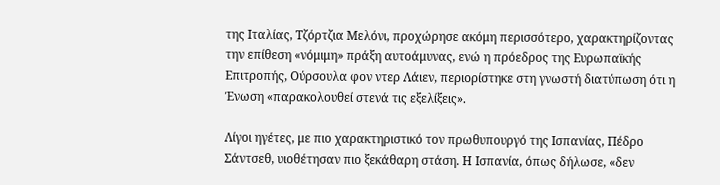της Ιταλίας, Τζόρτζια Μελόνι, προχώρησε ακόμη περισσότερο, χαρακτηρίζοντας την επίθεση «νόμιμη» πράξη αυτοάμυνας, ενώ η πρόεδρος της Ευρωπαϊκής Επιτροπής, Ούρσουλα φον ντερ Λάιεν, περιορίστηκε στη γνωστή διατύπωση ότι η Ένωση «παρακολουθεί στενά τις εξελίξεις».

Λίγοι ηγέτες, με πιο χαρακτηριστικό τον πρωθυπουργό της Ισπανίας, Πέδρο Σάντσεθ, υιοθέτησαν πιο ξεκάθαρη στάση. Η Ισπανία, όπως δήλωσε, «δεν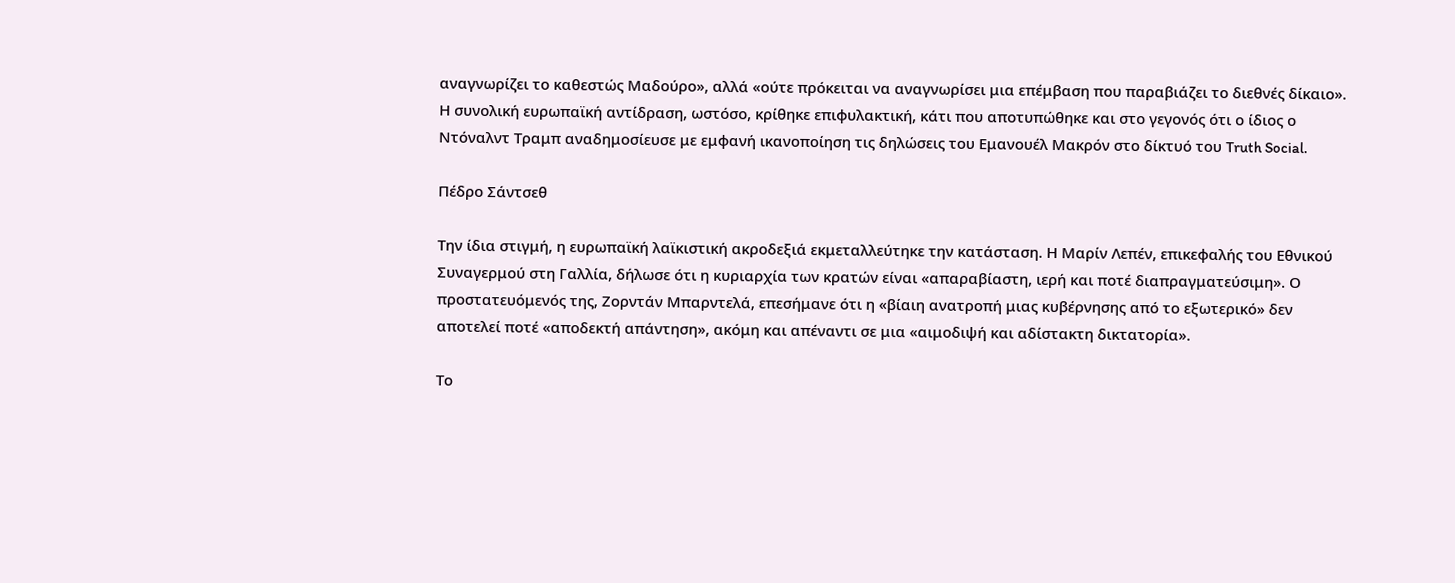αναγνωρίζει το καθεστώς Μαδούρο», αλλά «ούτε πρόκειται να αναγνωρίσει μια επέμβαση που παραβιάζει το διεθνές δίκαιο». Η συνολική ευρωπαϊκή αντίδραση, ωστόσο, κρίθηκε επιφυλακτική, κάτι που αποτυπώθηκε και στο γεγονός ότι ο ίδιος ο Ντόναλντ Τραμπ αναδημοσίευσε με εμφανή ικανοποίηση τις δηλώσεις του Εμανουέλ Μακρόν στο δίκτυό του Truth Social.

Πέδρο Σάντσεθ

Την ίδια στιγμή, η ευρωπαϊκή λαϊκιστική ακροδεξιά εκμεταλλεύτηκε την κατάσταση. Η Μαρίν Λεπέν, επικεφαλής του Εθνικού Συναγερμού στη Γαλλία, δήλωσε ότι η κυριαρχία των κρατών είναι «απαραβίαστη, ιερή και ποτέ διαπραγματεύσιμη». Ο προστατευόμενός της, Ζορντάν Μπαρντελά, επεσήμανε ότι η «βίαιη ανατροπή μιας κυβέρνησης από το εξωτερικό» δεν αποτελεί ποτέ «αποδεκτή απάντηση», ακόμη και απέναντι σε μια «αιμοδιψή και αδίστακτη δικτατορία».

Το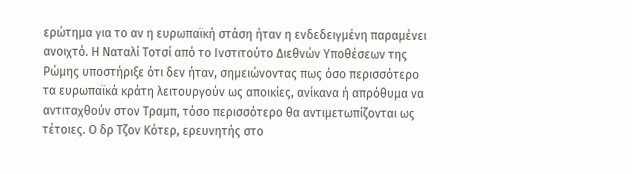ερώτημα για το αν η ευρωπαϊκή στάση ήταν η ενδεδειγμένη παραμένει ανοιχτό. Η Ναταλί Τοτσί από το Ινστιτούτο Διεθνών Υποθέσεων της Ρώμης υποστήριξε ότι δεν ήταν, σημειώνοντας πως όσο περισσότερο τα ευρωπαϊκά κράτη λειτουργούν ως αποικίες, ανίκανα ή απρόθυμα να αντιταχθούν στον Τραμπ, τόσο περισσότερο θα αντιμετωπίζονται ως τέτοιες. Ο δρ Τζον Κότερ, ερευνητής στο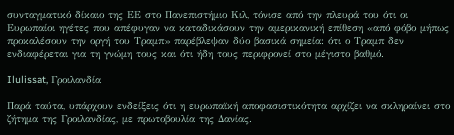συνταγματικό δίκαιο της ΕΕ στο Πανεπιστήμιο Κιλ, τόνισε από την πλευρά του ότι οι Ευρωπαίοι ηγέτες που απέφυγαν να καταδικάσουν την αμερικανική επίθεση «από φόβο μήπως προκαλέσουν την οργή του Τραμπ» παρέβλεψαν δύο βασικά σημεία: ότι ο Τραμπ δεν ενδιαφέρεται για τη γνώμη τους και ότι ήδη τους περιφρονεί στο μέγιστο βαθμό.

Ilulissat, Γροιλανδία

Παρά ταύτα, υπάρχουν ενδείξεις ότι η ευρωπαϊκή αποφασιστικότητα αρχίζει να σκληραίνει στο ζήτημα της Γροιλανδίας, με πρωτοβουλία της Δανίας.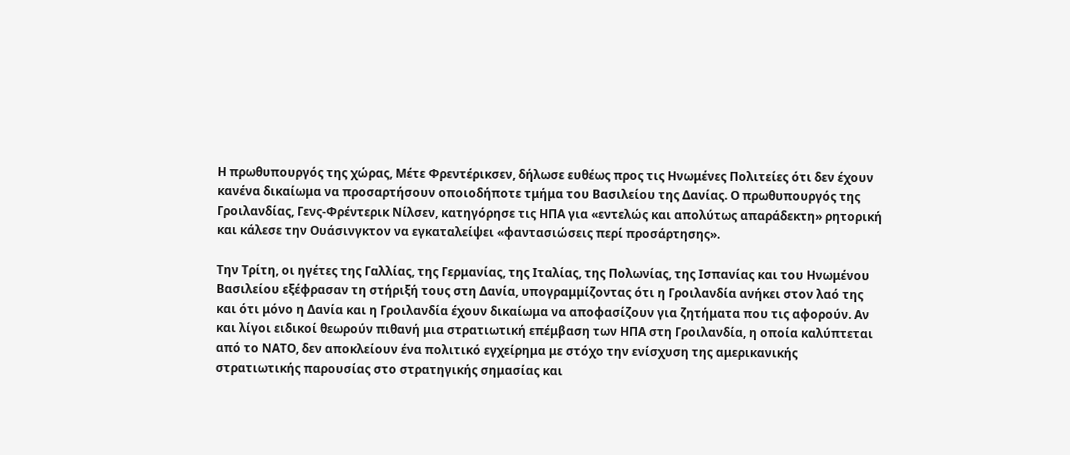Η πρωθυπουργός της χώρας, Μέτε Φρεντέρικσεν, δήλωσε ευθέως προς τις Ηνωμένες Πολιτείες ότι δεν έχουν κανένα δικαίωμα να προσαρτήσουν οποιοδήποτε τμήμα του Βασιλείου της Δανίας. Ο πρωθυπουργός της Γροιλανδίας, Γενς-Φρέντερικ Νίλσεν, κατηγόρησε τις ΗΠΑ για «εντελώς και απολύτως απαράδεκτη» ρητορική και κάλεσε την Ουάσινγκτον να εγκαταλείψει «φαντασιώσεις περί προσάρτησης».

Την Τρίτη, οι ηγέτες της Γαλλίας, της Γερμανίας, της Ιταλίας, της Πολωνίας, της Ισπανίας και του Ηνωμένου Βασιλείου εξέφρασαν τη στήριξή τους στη Δανία, υπογραμμίζοντας ότι η Γροιλανδία ανήκει στον λαό της και ότι μόνο η Δανία και η Γροιλανδία έχουν δικαίωμα να αποφασίζουν για ζητήματα που τις αφορούν. Αν και λίγοι ειδικοί θεωρούν πιθανή μια στρατιωτική επέμβαση των ΗΠΑ στη Γροιλανδία, η οποία καλύπτεται από το ΝΑΤΟ, δεν αποκλείουν ένα πολιτικό εγχείρημα με στόχο την ενίσχυση της αμερικανικής στρατιωτικής παρουσίας στο στρατηγικής σημασίας και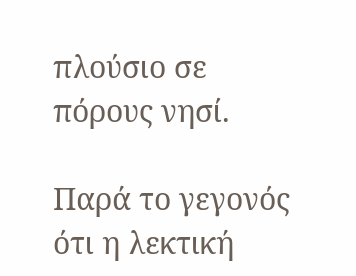πλούσιο σε πόρους νησί.

Παρά το γεγονός ότι η λεκτική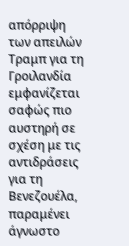απόρριψη των απειλών Τραμπ για τη Γροιλανδία εμφανίζεται σαφώς πιο αυστηρή σε σχέση με τις αντιδράσεις για τη Βενεζουέλα, παραμένει άγνωστο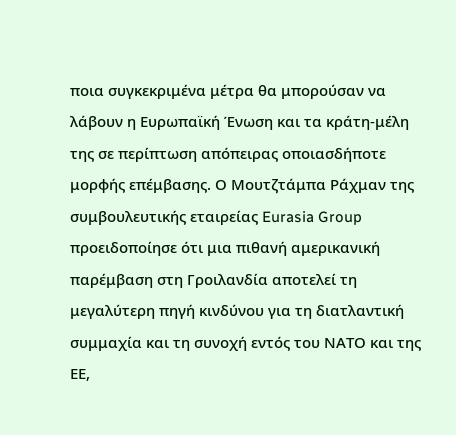ποια συγκεκριμένα μέτρα θα μπορούσαν να λάβουν η Ευρωπαϊκή Ένωση και τα κράτη-μέλη της σε περίπτωση απόπειρας οποιασδήποτε μορφής επέμβασης. Ο Μουτζτάμπα Ράχμαν της συμβουλευτικής εταιρείας Eurasia Group προειδοποίησε ότι μια πιθανή αμερικανική παρέμβαση στη Γροιλανδία αποτελεί τη μεγαλύτερη πηγή κινδύνου για τη διατλαντική συμμαχία και τη συνοχή εντός του ΝΑΤΟ και της ΕΕ,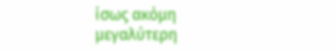ίσως ακόμη μεγαλύτερη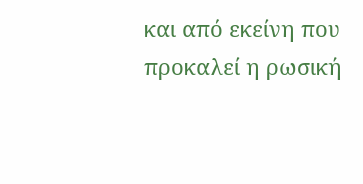και από εκείνη που προκαλεί η ρωσική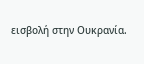εισβολή στην Ουκρανία.